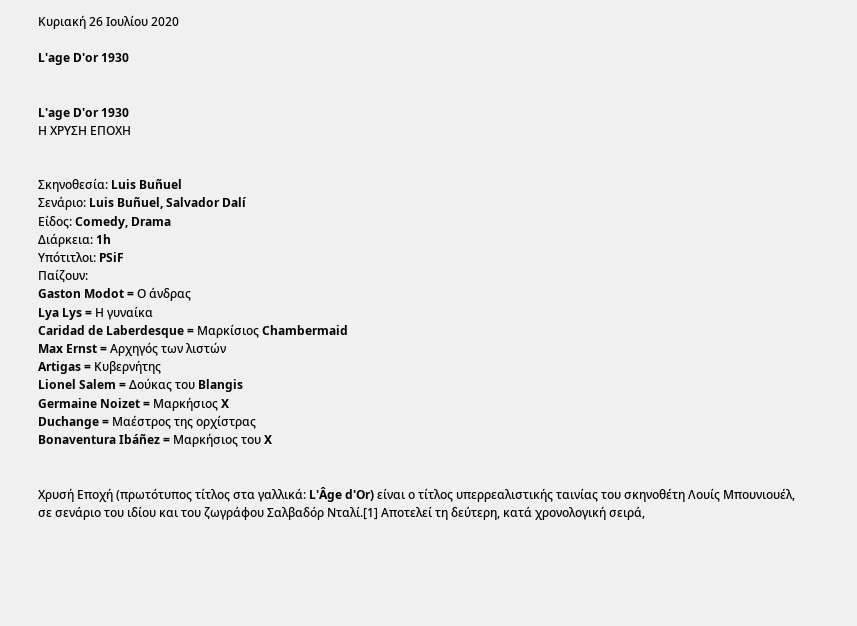Κυριακή 26 Ιουλίου 2020

L'age D'or 1930


L'age D'or 1930
Η ΧΡΥΣΗ ΕΠΟΧΗ


Σκηνοθεσία: Luis Buñuel
Σενάριο: Luis Buñuel, Salvador Dalí
Είδος: Comedy, Drama
Διάρκεια: 1h
Υπότιτλοι: PSiF
Παίζουν:
Gaston Modot = Ο άνδρας
Lya Lys = Η γυναίκα
Caridad de Laberdesque = Μαρκίσιος Chambermaid
Max Ernst = Αρχηγός των λιστών
Artigas = Κυβερνήτης
Lionel Salem = Δούκας του Blangis
Germaine Noizet = Μαρκήσιος X
Duchange = Μαέστρος της ορχίστρας
Bonaventura Ibáñez = Μαρκήσιος του X


Χρυσή Εποχή (πρωτότυπος τίτλος στα γαλλικά: L'Âge d'Or) είναι ο τίτλος υπερρεαλιστικής ταινίας του σκηνοθέτη Λουίς Μπουνιουέλ, σε σενάριο του ιδίου και του ζωγράφου Σαλβαδόρ Νταλί.[1] Αποτελεί τη δεύτερη, κατά χρονολογική σειρά,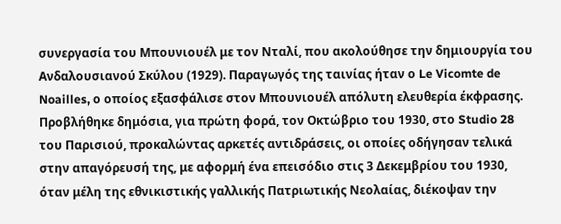συνεργασία του Μπουνιουέλ με τον Νταλί, που ακολούθησε την δημιουργία του Ανδαλουσιανού Σκύλου (1929). Παραγωγός της ταινίας ήταν ο Le Vicomte de Noailles, ο οποίος εξασφάλισε στον Μπουνιουέλ απόλυτη ελευθερία έκφρασης. Προβλήθηκε δημόσια, για πρώτη φορά, τον Οκτώβριο του 1930, στο Studio 28 του Παρισιού, προκαλώντας αρκετές αντιδράσεις, οι οποίες οδήγησαν τελικά στην απαγόρευσή της, με αφορμή ένα επεισόδιο στις 3 Δεκεμβρίου του 1930, όταν μέλη της εθνικιστικής γαλλικής Πατριωτικής Νεολαίας, διέκοψαν την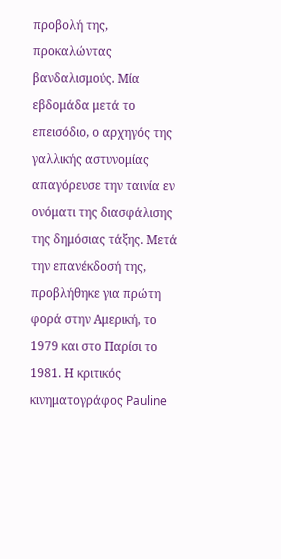προβολή της, προκαλώντας βανδαλισμούς. Μία εβδομάδα μετά το επεισόδιο, ο αρχηγός της γαλλικής αστυνομίας απαγόρευσε την ταινία εν ονόματι της διασφάλισης της δημόσιας τάξης. Μετά την επανέκδοσή της, προβλήθηκε για πρώτη φορά στην Αμερική, το 1979 και στο Παρίσι το 1981. Η κριτικός κινηματογράφος Pauline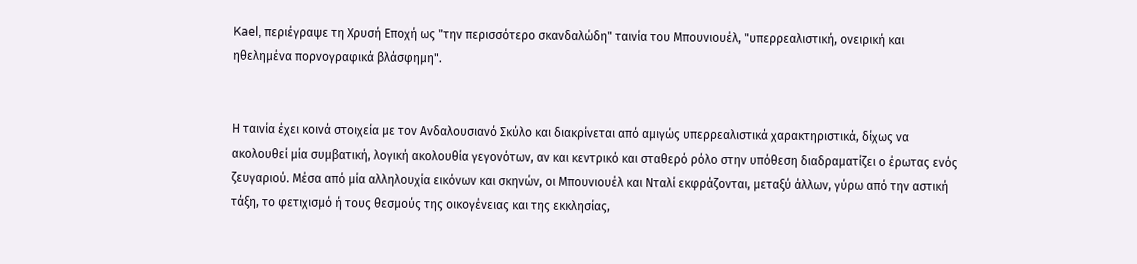Kael, περιέγραψε τη Χρυσή Εποχή ως "την περισσότερο σκανδαλώδη" ταινία του Μπουνιουέλ, "υπερρεαλιστική, ονειρική και ηθελημένα πορνογραφικά βλάσφημη".


Η ταινία έχει κοινά στοιχεία με τον Ανδαλουσιανό Σκύλο και διακρίνεται από αμιγώς υπερρεαλιστικά χαρακτηριστικά, δίχως να ακολουθεί μία συμβατική, λογική ακολουθία γεγονότων, αν και κεντρικό και σταθερό ρόλο στην υπόθεση διαδραματίζει ο έρωτας ενός ζευγαριού. Μέσα από μία αλληλουχία εικόνων και σκηνών, οι Μπουνιουέλ και Νταλί εκφράζονται, μεταξύ άλλων, γύρω από την αστική τάξη, το φετιχισμό ή τους θεσμούς της οικογένειας και της εκκλησίας,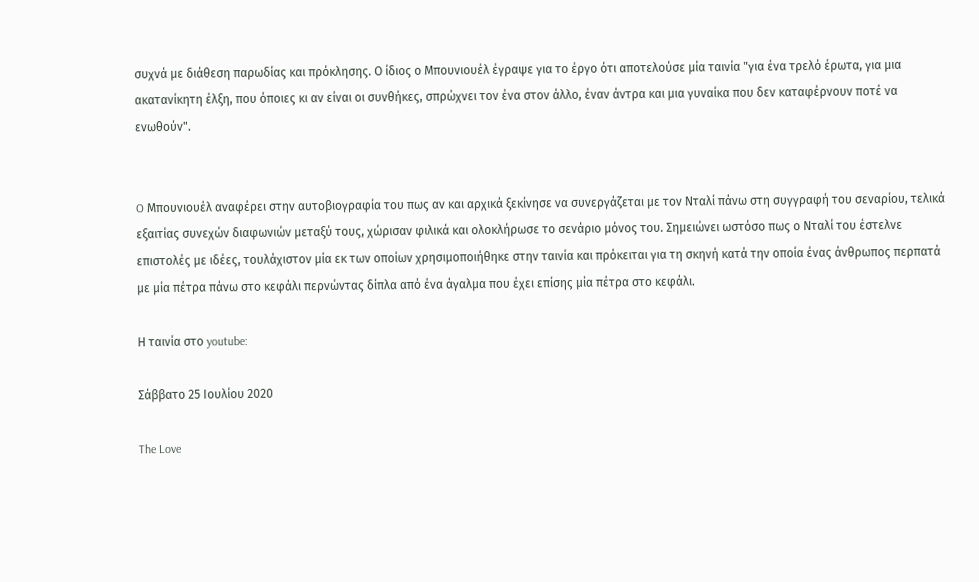συχνά με διάθεση παρωδίας και πρόκλησης. Ο ίδιος ο Μπουνιουέλ έγραψε για το έργο ότι αποτελούσε μία ταινία "για ένα τρελό έρωτα, για μια ακατανίκητη έλξη, που όποιες κι αν είναι οι συνθήκες, σπρώχνει τον ένα στον άλλο, έναν άντρα και μια γυναίκα που δεν καταφέρνουν ποτέ να ενωθούν".


O Μπουνιουέλ αναφέρει στην αυτοβιογραφία του πως αν και αρχικά ξεκίνησε να συνεργάζεται με τον Νταλί πάνω στη συγγραφή του σεναρίου, τελικά εξαιτίας συνεχών διαφωνιών μεταξύ τους, χώρισαν φιλικά και ολοκλήρωσε το σενάριο μόνος του. Σημειώνει ωστόσο πως ο Νταλί του έστελνε επιστολές με ιδέες, τουλάχιστον μία εκ των οποίων χρησιμοποιήθηκε στην ταινία και πρόκειται για τη σκηνή κατά την οποία ένας άνθρωπος περπατά με μία πέτρα πάνω στο κεφάλι περνώντας δίπλα από ένα άγαλμα που έχει επίσης μία πέτρα στο κεφάλι.

Η ταινία στο youtube:

Σάββατο 25 Ιουλίου 2020

The Love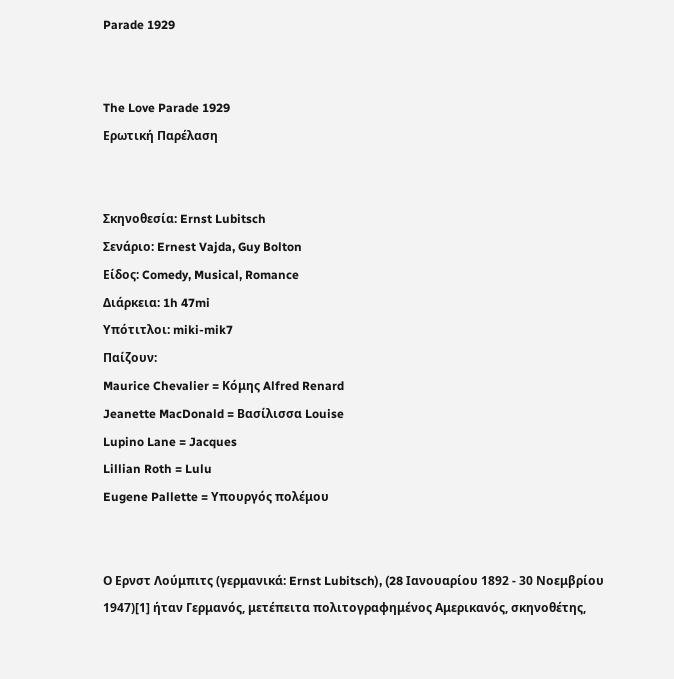Parade 1929


The Love Parade 1929
Ερωτική Παρέλαση


Σκηνοθεσία: Ernst Lubitsch
Σενάριο: Ernest Vajda, Guy Bolton
Είδος: Comedy, Musical, Romance
Διάρκεια: 1h 47mi
Υπότιτλοι: miki-mik7
Παίζουν:
Maurice Chevalier = Κόμης Alfred Renard
Jeanette MacDonald = Βασίλισσα Louise
Lupino Lane = Jacques
Lillian Roth = Lulu
Eugene Pallette = Υπουργός πολέμου


Ο Ερνστ Λούμπιτς (γερμανικά: Ernst Lubitsch), (28 Ιανουαρίου 1892 - 30 Νοεμβρίου 1947)[1] ήταν Γερμανός, μετέπειτα πολιτογραφημένος Αμερικανός, σκηνοθέτης,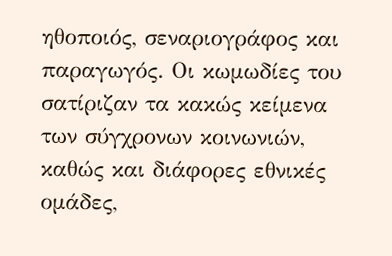ηθοποιός, σεναριογράφος και παραγωγός. Οι κωμωδίες του σατίριζαν τα κακώς κείμενα των σύγχρονων κοινωνιών, καθώς και διάφορες εθνικές ομάδες,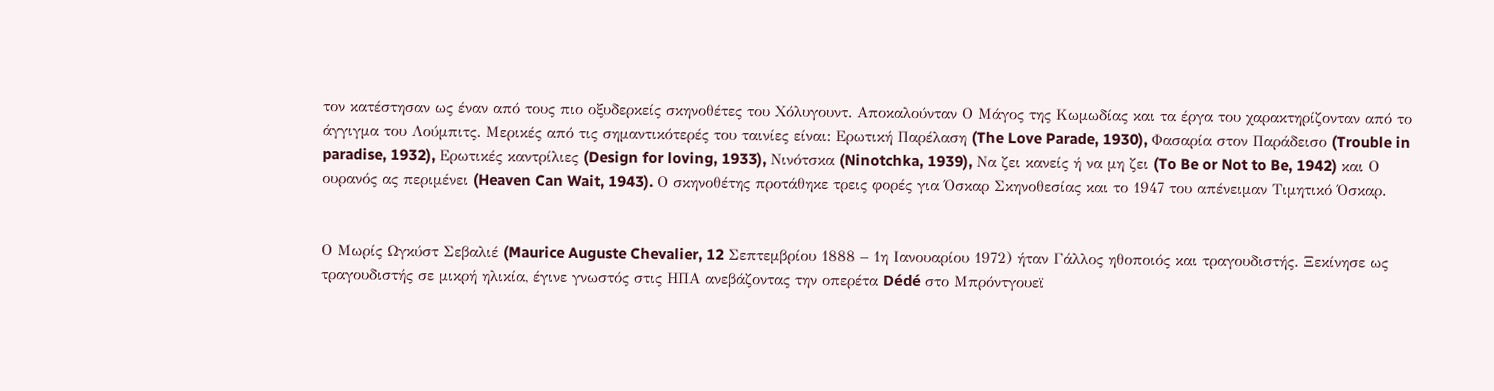τον κατέστησαν ως έναν από τους πιο οξυδερκείς σκηνοθέτες του Χόλυγουντ. Αποκαλούνταν Ο Μάγος της Κωμωδίας και τα έργα του χαρακτηρίζονταν από το άγγιγμα του Λούμπιτς. Μερικές από τις σημαντικότερές του ταινίες είναι: Ερωτική Παρέλαση (The Love Parade, 1930), Φασαρία στον Παράδεισο (Trouble in paradise, 1932), Ερωτικές καντρίλιες (Design for loving, 1933), Νινότσκα (Ninotchka, 1939), Να ζει κανείς ή να μη ζει (To Be or Not to Be, 1942) και Ο ουρανός ας περιμένει (Heaven Can Wait, 1943). Ο σκηνοθέτης προτάθηκε τρεις φορές για Όσκαρ Σκηνοθεσίας και το 1947 του απένειμαν Τιμητικό Όσκαρ.


Ο Μωρίς Ωγκύστ Σεβαλιέ (Maurice Auguste Chevalier, 12 Σεπτεμβρίου 1888 – 1η Ιανουαρίου 1972) ήταν Γάλλος ηθοποιός και τραγουδιστής. Ξεκίνησε ως τραγουδιστής σε μικρή ηλικία, έγινε γνωστός στις ΗΠΑ ανεβάζοντας την οπερέτα Dédé στο Μπρόντγουεϊ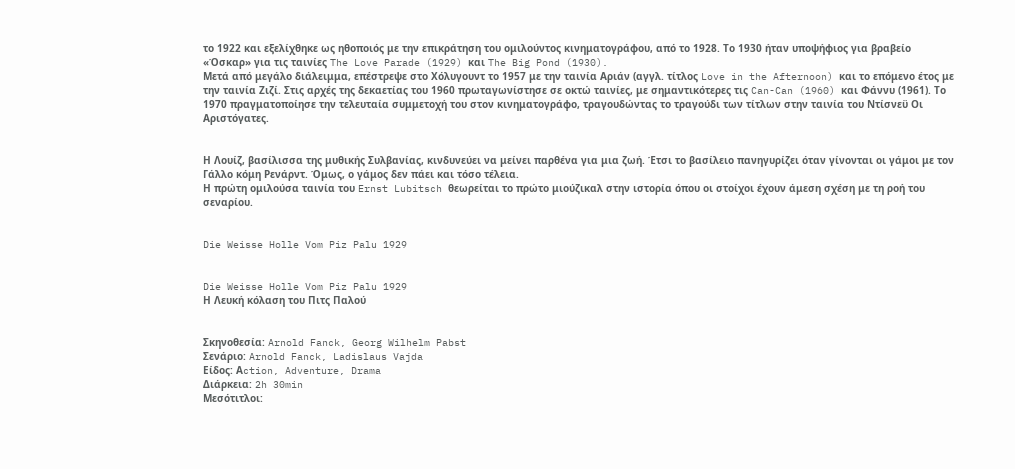το 1922 και εξελίχθηκε ως ηθοποιός με την επικράτηση του ομιλούντος κινηματογράφου, από το 1928. Το 1930 ήταν υποψήφιος για βραβείο «Όσκαρ» για τις ταινίες The Love Parade (1929) και The Big Pond (1930).
Μετά από μεγάλο διάλειμμα, επέστρεψε στο Χόλυγουντ το 1957 με την ταινία Αριάν (αγγλ. τίτλος Love in the Afternoon) και το επόμενο έτος με την ταινία Ζιζί. Στις αρχές της δεκαετίας του 1960 πρωταγωνίστησε σε οκτώ ταινίες, με σημαντικότερες τις Can-Can (1960) και Φάννυ (1961). Το 1970 πραγματοποίησε την τελευταία συμμετοχή του στον κινηματογράφο, τραγουδώντας το τραγούδι των τίτλων στην ταινία του Ντίσνεϋ Οι Αριστόγατες.


Η Λουίζ, βασίλισσα της μυθικής Συλβανίας, κινδυνεύει να μείνει παρθένα για μια ζωή. Έτσι το βασίλειο πανηγυρίζει όταν γίνονται οι γάμοι με τον Γάλλο κόμη Ρενάρντ. Όμως, ο γάμος δεν πάει και τόσο τέλεια.
Η πρώτη ομιλούσα ταινία του Ernst Lubitsch θεωρείται το πρώτο μιούζικαλ στην ιστορία όπου οι στοίχοι έχουν άμεση σχέση με τη ροή του σεναρίου.


Die Weisse Holle Vom Piz Palu 1929


Die Weisse Holle Vom Piz Palu 1929
Η Λευκή κόλαση του Πιτς Παλού


Σκηνοθεσία: Arnold Fanck, Georg Wilhelm Pabst
Σενάριο: Arnold Fanck, Ladislaus Vajda
Είδος: Αction, Adventure, Drama
Διάρκεια: 2h 30min
Μεσότιτλοι: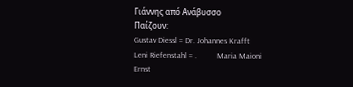Γιάννης από Ανάβυσσο
Παίζουν:
Gustav Diessl = Dr. Johannes Krafft
Leni Riefenstahl = .          Maria Maioni
Ernst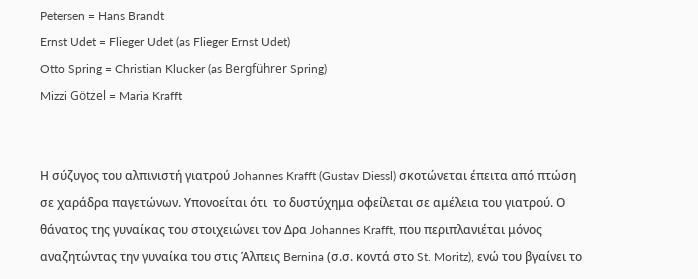Petersen = Hans Brandt
Ernst Udet = Flieger Udet (as Flieger Ernst Udet)
Otto Spring = Christian Klucker (as Bergführer Spring)
Mizzi Götzel = Maria Krafft


Η σύζυγος του αλπινιστή γιατρού Johannes Krafft (Gustav Diessl) σκοτώνεται έπειτα από πτώση σε χαράδρα παγετώνων. Υπονοείται ότι  το δυστύχημα οφείλεται σε αμέλεια του γιατρού. Ο θάνατος της γυναίκας του στοιχειώνει τον Δρα Johannes Krafft, που περιπλανιέται μόνος αναζητώντας την γυναίκα του στις Άλπεις Bernina (σ.σ. κοντά στο St. Moritz), ενώ του βγαίνει το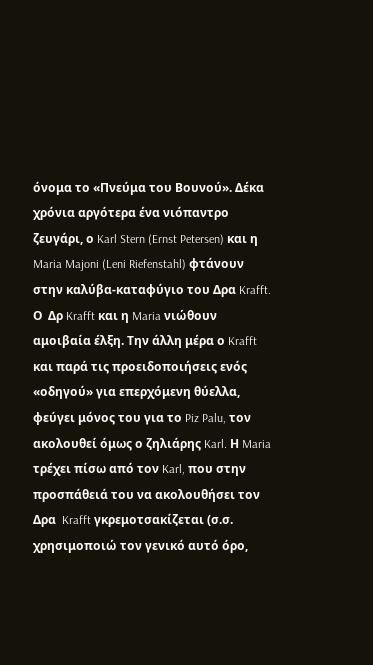όνομα το «Πνεύμα του Βουνού». Δέκα χρόνια αργότερα ένα νιόπαντρο ζευγάρι, ο Karl Stern (Ernst Petersen) και η Maria Majoni (Leni Riefenstahl) φτάνουν στην καλύβα-καταφύγιο του Δρα Krafft. Ο  Δρ Krafft και η Maria νιώθουν αμοιβαία έλξη. Την άλλη μέρα ο Krafft και παρά τις προειδοποιήσεις ενός «οδηγού» για επερχόμενη θύελλα, φεύγει μόνος του για το Piz Palu, τον ακολουθεί όμως ο ζηλιάρης Karl. Η Maria τρέχει πίσω από τον Karl, που στην προσπάθειά του να ακολουθήσει τον Δρα  Krafft γκρεμοτσακίζεται (σ.σ. χρησιμοποιώ τον γενικό αυτό όρο,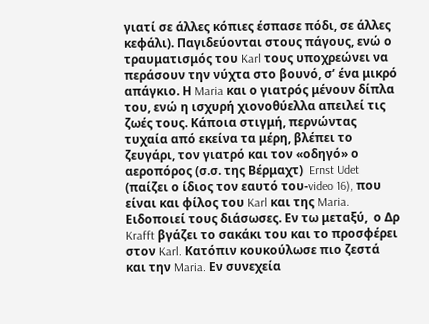γιατί σε άλλες κόπιες έσπασε πόδι, σε άλλες κεφάλι). Παγιδεύονται στους πάγους, ενώ ο τραυματισμός του Karl τους υποχρεώνει να περάσουν την νύχτα στο βουνό, σ’ ένα μικρό απάγκιο. Η Maria και ο γιατρός μένουν δίπλα του, ενώ η ισχυρή χιονοθύελλα απειλεί τις ζωές τους. Κάποια στιγμή, περνώντας τυχαία από εκείνα τα μέρη, βλέπει το ζευγάρι, τον γιατρό και τον «οδηγό» ο αεροπόρος (σ.σ. της Βέρμαχτ)  Ernst Udet (παίζει ο ίδιος τον εαυτό του-video 16), που είναι και φίλος του Karl και της Maria. Ειδοποιεί τους διάσωσες. Εν τω μεταξύ,  ο Δρ Krafft βγάζει το σακάκι του και το προσφέρει στον Karl. Κατόπιν κουκούλωσε πιο ζεστά και την Maria. Εν συνεχεία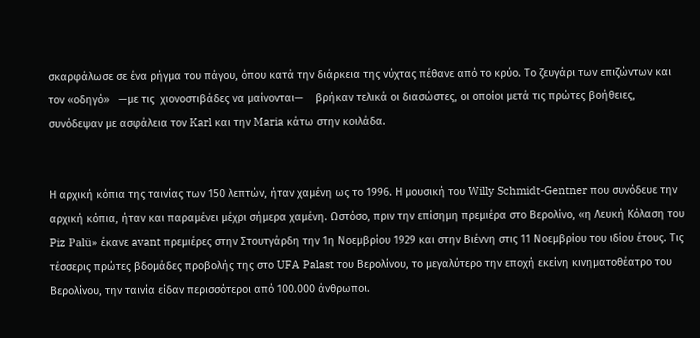σκαρφάλωσε σε ένα ρήγμα του πάγου, όπου κατά την διάρκεια της νύχτας πέθανε από το κρύο. Το ζευγάρι των επιζώντων και τον «οδηγό»   —με τις  χιονοστιβάδες να μαίνονται—    βρήκαν τελικά οι διασώστες, οι οποίοι μετά τις πρώτες βοήθειες, συνόδεψαν με ασφάλεια τον Karl και την Maria κάτω στην κοιλάδα.


Η αρχική κόπια της ταινίας των 150 λεπτών, ήταν χαμένη ως το 1996. Η μουσική του Willy Schmidt-Gentner που συνόδευε την αρχική κόπια, ήταν και παραμένει μέχρι σήμερα χαμένη. Ωστόσο, πριν την επίσημη πρεμιέρα στο Βερολίνο, «η Λευκή Κόλαση του Piz Palü» έκανε avant πρεμιέρες στην Στουτγάρδη την 1η Νοεμβρίου 1929 και στην Βιέννη στις 11 Νοεμβρίου του ιδίου έτους. Τις τέσσερις πρώτες βδομάδες προβολής της στο UFA Palast του Βερολίνου, το μεγαλύτερο την εποχή εκείνη κινηματοθέατρο του Βερολίνου, την ταινία είδαν περισσότεροι από 100.000 άνθρωποι.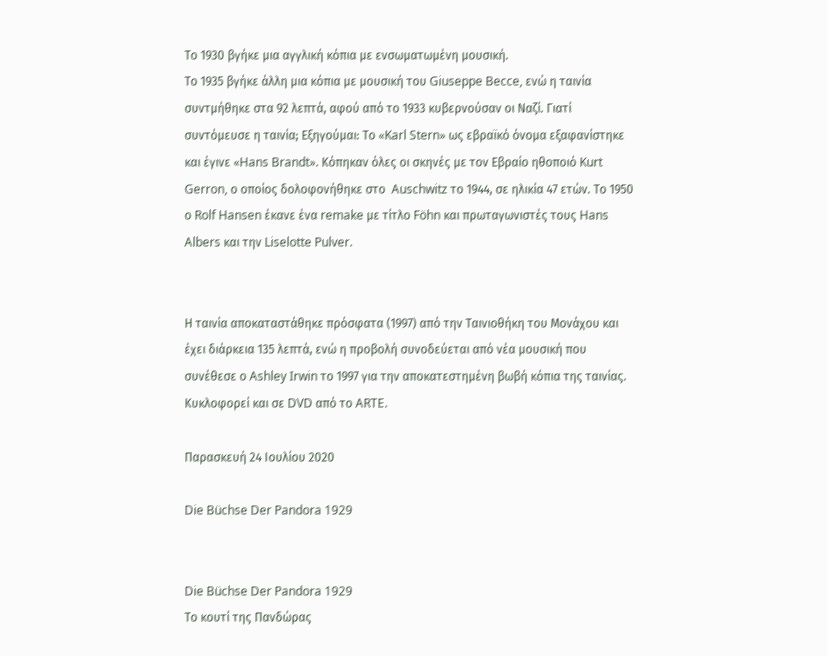Το 1930 βγήκε μια αγγλική κόπια με ενσωματωμένη μουσική.
Το 1935 βγήκε άλλη μια κόπια με μουσική του Giuseppe Becce, ενώ η ταινία συντμήθηκε στα 92 λεπτά, αφού από το 1933 κυβερνούσαν οι Ναζί. Γιατί συντόμευσε η ταινία; Εξηγούμαι: Το «Karl Stern» ως εβραϊκό όνομα εξαφανίστηκε και έγινε «Hans Brandt». Κόπηκαν όλες οι σκηνές με τον Εβραίο ηθοποιό Kurt Gerron, ο οποίος δολοφονήθηκε στο  Auschwitz το 1944, σε ηλικία 47 ετών. Το 1950 ο Rolf Hansen έκανε ένα remake με τίτλο Föhn και πρωταγωνιστές τους Hans Albers και την Liselotte Pulver.


Η ταινία αποκαταστάθηκε πρόσφατα (1997) από την Ταινιοθήκη του Μονάχου και έχει διάρκεια 135 λεπτά, ενώ η προβολή συνοδεύεται από νέα μουσική που συνέθεσε ο Ashley Irwin το 1997 για την αποκατεστημένη βωβή κόπια της ταινίας. Κυκλοφορεί και σε DVD από το ARTE.

Παρασκευή 24 Ιουλίου 2020

Die Büchse Der Pandora 1929


Die Büchse Der Pandora 1929
Το κουτί της Πανδώρας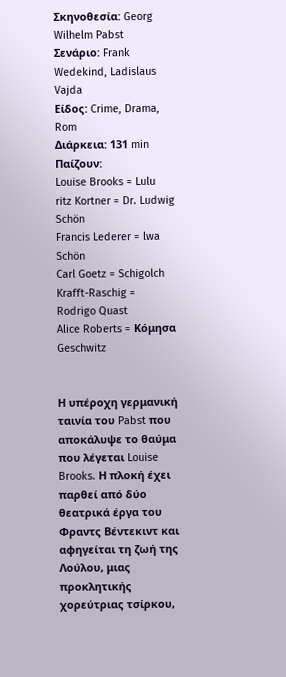Σκηνοθεσία: Georg Wilhelm Pabst
Σενάριο: Frank Wedekind, Ladislaus Vajda
Είδος: Crime, Drama, Rom
Διάρκεια: 131 min
Παίζουν:
Louise Brooks = Lulu
ritz Kortner = Dr. Ludwig Schön
Francis Lederer = lwa Schön
Carl Goetz = Schigolch
Krafft-Raschig = Rodrigo Quast
Alice Roberts = Κόμησα Geschwitz


Η υπέροχη γερμανική ταινία του Pabst που αποκάλυψε το θαύμα που λέγεται Louise Brooks. Η πλοκή έχει παρθεί από δύο θεατρικά έργα του Φραντς Βέντεκιντ και αφηγείται τη ζωή της Λούλου, μιας προκλητικής χορεύτριας τσίρκου,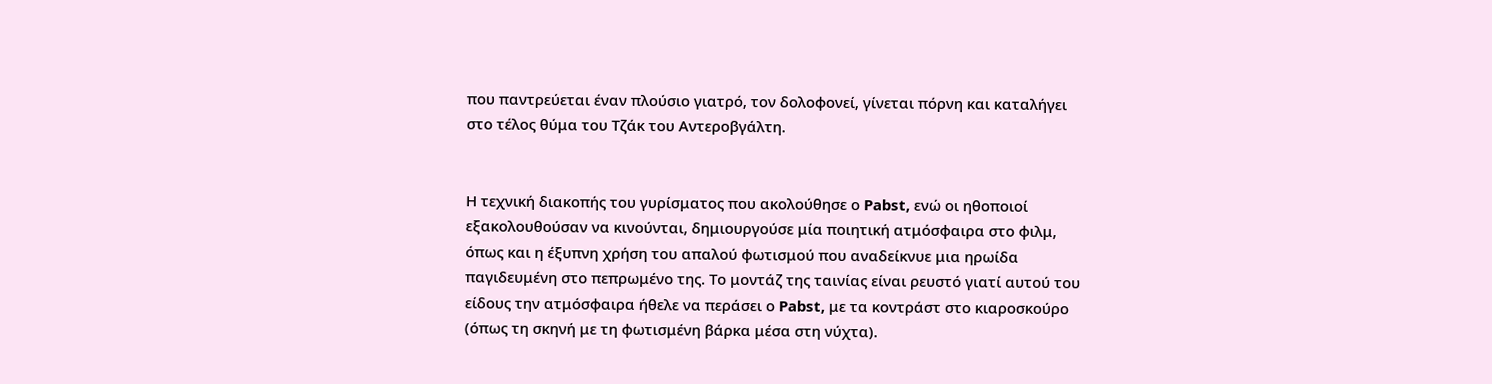που παντρεύεται έναν πλούσιο γιατρό, τον δολοφονεί, γίνεται πόρνη και καταλήγει στο τέλος θύμα του Τζάκ του Αντεροβγάλτη.


Η τεχνική διακοπής του γυρίσματος που ακολούθησε ο Pabst, ενώ οι ηθοποιοί εξακολουθούσαν να κινούνται, δημιουργούσε μία ποιητική ατμόσφαιρα στο φιλμ, όπως και η έξυπνη χρήση του απαλού φωτισμού που αναδείκνυε μια ηρωίδα παγιδευμένη στο πεπρωμένο της. Το μοντάζ της ταινίας είναι ρευστό γιατί αυτού του είδους την ατμόσφαιρα ήθελε να περάσει ο Pabst, με τα κοντράστ στο κιαροσκούρο (όπως τη σκηνή με τη φωτισμένη βάρκα μέσα στη νύχτα).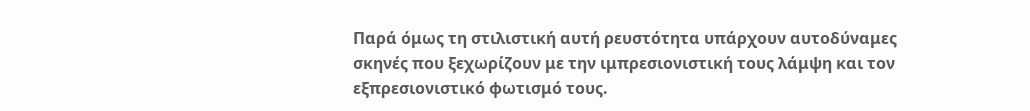Παρά όμως τη στιλιστική αυτή ρευστότητα υπάρχουν αυτοδύναμες σκηνές που ξεχωρίζουν με την ιμπρεσιονιστική τους λάμψη και τον εξπρεσιονιστικό φωτισμό τους.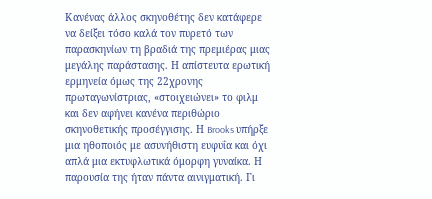Κανένας άλλος σκηνοθέτης δεν κατάφερε να δείξει τόσο καλά τον πυρετό των παρασκηνίων τη βραδιά της πρεμιέρας μιας μεγάλης παράστασης. Η απίστευτα ερωτική ερμηνεία όμως της 22χρονης πρωταγωνίστριας, «στοιχειώνει» το φιλμ και δεν αφήνει κανένα περιθώριο σκηνοθετικής προσέγγισης. Η Brooks υπήρξε μια ηθοποιός με ασυνήθιστη ευφυΐα και όχι απλά μια εκτυφλωτικά όμορφη γυναίκα. Η παρουσία της ήταν πάντα αινιγματική. Γι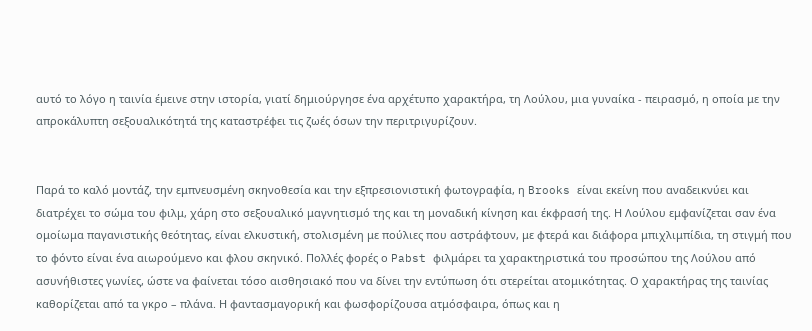αυτό το λόγο η ταινία έμεινε στην ιστορία, γιατί δημιούργησε ένα αρχέτυπο χαρακτήρα, τη Λούλου, μια γυναίκα - πειρασμό, η οποία με την απροκάλυπτη σεξουαλικότητά της καταστρέφει τις ζωές όσων την περιτριγυρίζουν.


Παρά το καλό μοντάζ, την εμπνευσμένη σκηνοθεσία και την εξπρεσιονιστική φωτογραφία, η Brooks είναι εκείνη που αναδεικνύει και διατρέχει το σώμα του φιλμ, χάρη στο σεξουαλικό μαγνητισμό της και τη μοναδική κίνηση και έκφρασή της. Η Λούλου εμφανίζεται σαν ένα ομοίωμα παγανιστικής θεότητας, είναι ελκυστική, στολισμένη με πούλιες που αστράφτουν, με φτερά και διάφορα μπιχλιμπίδια, τη στιγμή που το φόντο είναι ένα αιωρούμενο και φλου σκηνικό. Πολλές φορές ο Pabst φιλμάρει τα χαρακτηριστικά του προσώπου της Λούλου από ασυνήθιστες γωνίες, ώστε να φαίνεται τόσο αισθησιακό που να δίνει την εντύπωση ότι στερείται ατομικότητας. Ο χαρακτήρας της ταινίας καθορίζεται από τα γκρο – πλάνα. Η φαντασμαγορική και φωσφορίζουσα ατμόσφαιρα, όπως και η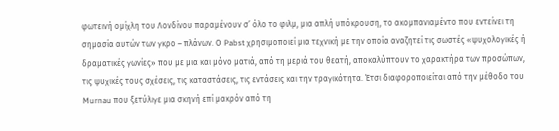φωτεινή ομίχλη του Λονδίνου παραμένουν σ’ όλο το φιλμ, μια απλή υπόκρουση, το ακομπανιαμέντο που εντείνει τη σημασία αυτών των γκρο – πλάνων. Ο Pabst χρησιμοποιεί μια τεχνική με την οποία αναζητεί τις σωστές «ψυχολογικές ή δραματικές γωνίες» που με μια και μόνο ματιά, από τη μεριά του θεατή, αποκαλύπτουν το χαρακτήρα των προσώπων, τις ψυχικές τους σχέσεις, τις καταστάσεις, τις εντάσεις και την τραγικότητα. Έτσι διαφοροποιείται από την μέθοδο του Murnau που ξετύλιγε μια σκηνή επί μακρόν από τη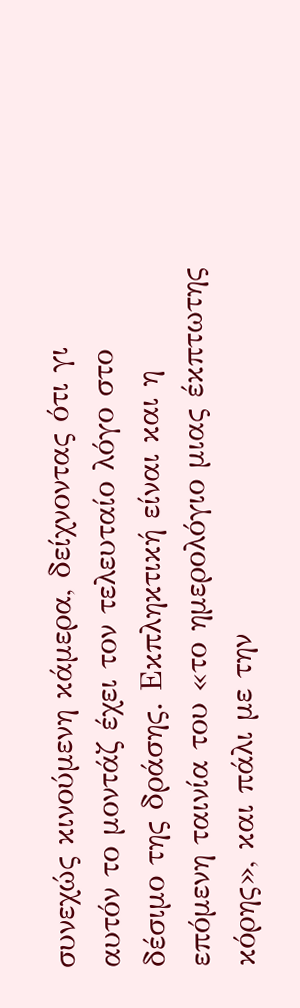συνεχώς κινούμενη κάμερα, δείχνοντας ότι γι αυτόν το μοντάζ έχει τον τελευταίο λόγο στο δέσιμο της δράσης. Εκπληκτική είναι και η επόμενη ταινία του «το ημερολόγιο μιας έκπτωτης κόρης», και πάλι με την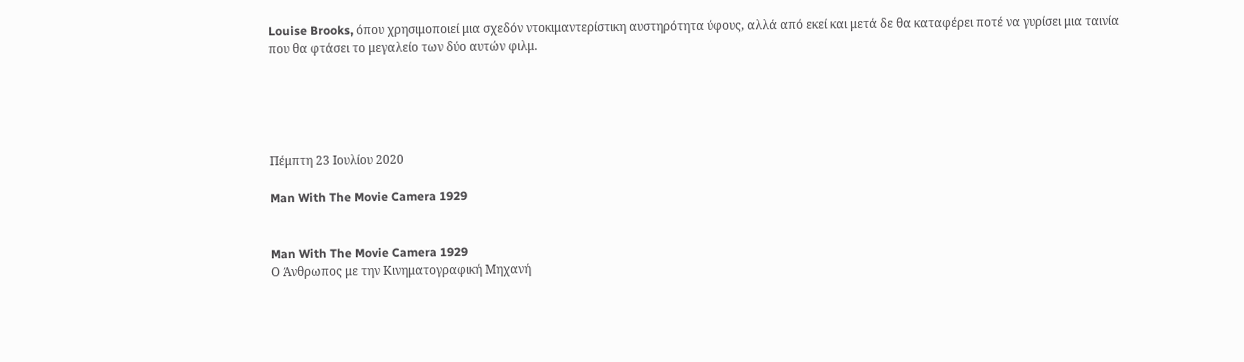Louise Brooks, όπου χρησιμοποιεί μια σχεδόν ντοκιμαντερίστικη αυστηρότητα ύφους, αλλά από εκεί και μετά δε θα καταφέρει ποτέ να γυρίσει μια ταινία που θα φτάσει το μεγαλείο των δύο αυτών φιλμ.





Πέμπτη 23 Ιουλίου 2020

Man With The Movie Camera 1929


Man With The Movie Camera 1929
Ο Άνθρωπος με την Κινηματογραφική Μηχανή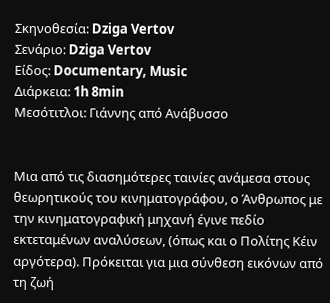Σκηνοθεσία: Dziga Vertov
Σενάριο: Dziga Vertov
Είδος: Documentary, Music
Διάρκεια: 1h 8min
Μεσότιτλοι: Γιάννης από Ανάβυσσο


Μια από τις διασημότερες ταινίες ανάμεσα στους θεωρητικούς του κινηματογράφου, ο Άνθρωπος με την κινηματογραφική μηχανή έγινε πεδίο εκτεταμένων αναλύσεων, (όπως και ο Πολίτης Κέιν αργότερα). Πρόκειται για μια σύνθεση εικόνων από τη ζωή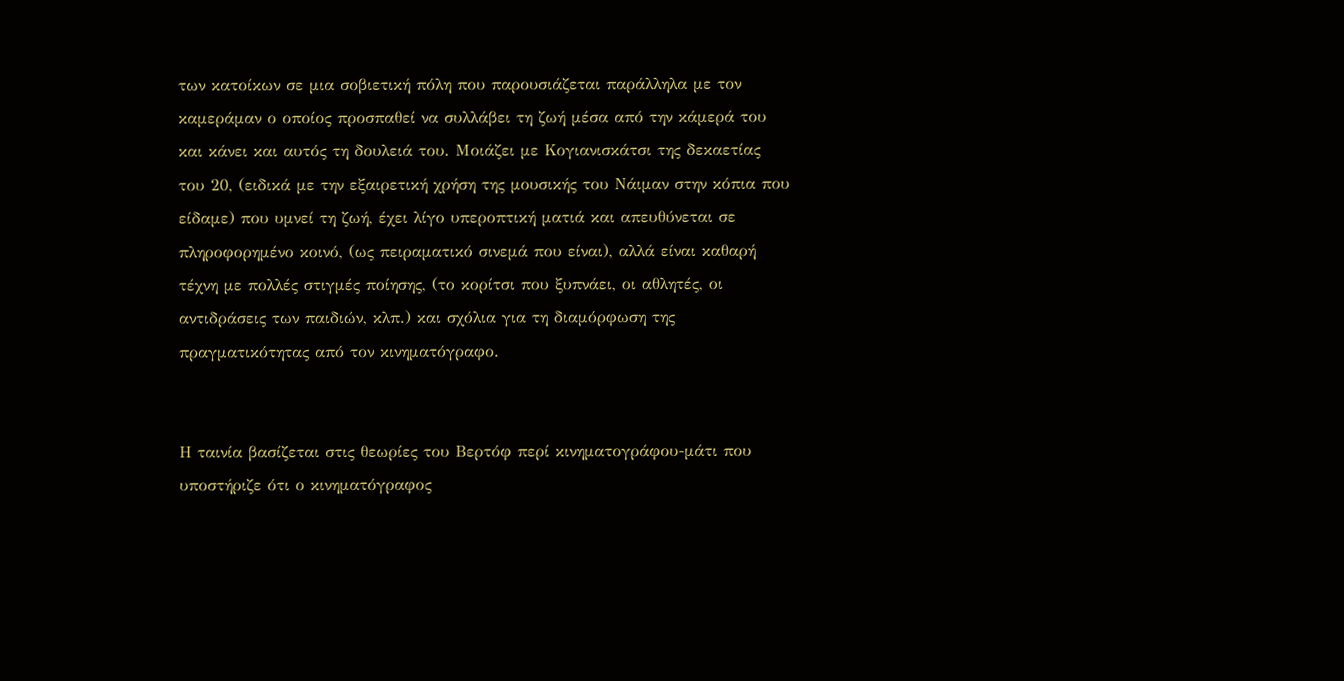των κατοίκων σε μια σοβιετική πόλη που παρουσιάζεται παράλληλα με τον καμεράμαν ο οποίος προσπαθεί να συλλάβει τη ζωή μέσα από την κάμερά του και κάνει και αυτός τη δουλειά του. Μοιάζει με Κογιανισκάτσι της δεκαετίας του 20, (ειδικά με την εξαιρετική χρήση της μουσικής του Νάιμαν στην κόπια που είδαμε) που υμνεί τη ζωή, έχει λίγο υπεροπτική ματιά και απευθύνεται σε πληροφορημένο κοινό, (ως πειραματικό σινεμά που είναι), αλλά είναι καθαρή τέχνη με πολλές στιγμές ποίησης, (το κορίτσι που ξυπνάει, οι αθλητές, οι αντιδράσεις των παιδιών, κλπ.) και σχόλια για τη διαμόρφωση της πραγματικότητας από τον κινηματόγραφο.


Η ταινία βασίζεται στις θεωρίες του Βερτόφ περί κινηματογράφου-μάτι που υποστήριζε ότι ο κινηματόγραφος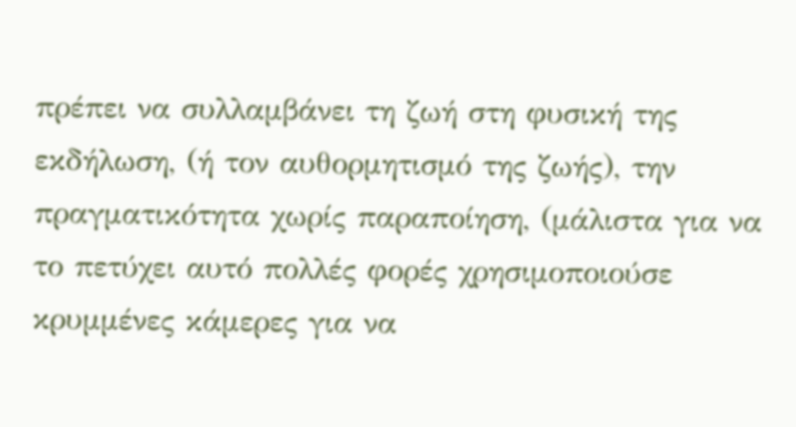πρέπει να συλλαμβάνει τη ζωή στη φυσική της εκδήλωση, (ή τον αυθορμητισμό της ζωής), την πραγματικότητα χωρίς παραποίηση, (μάλιστα για να το πετύχει αυτό πολλές φορές χρησιμοποιούσε κρυμμένες κάμερες για να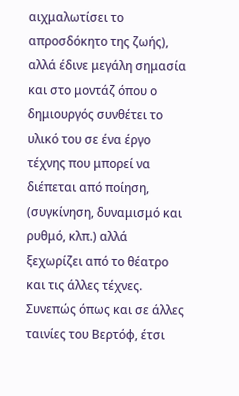αιχμαλωτίσει το απροσδόκητο της ζωής), αλλά έδινε μεγάλη σημασία και στο μοντάζ όπου ο δημιουργός συνθέτει το υλικό του σε ένα έργο τέχνης που μπορεί να διέπεται από ποίηση, (συγκίνηση, δυναμισμό και ρυθμό, κλπ.) αλλά ξεχωρίζει από το θέατρο και τις άλλες τέχνες. Συνεπώς όπως και σε άλλες ταινίες του Βερτόφ, έτσι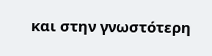και στην γνωστότερη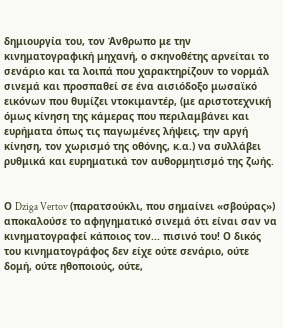δημιουργία του, τον Άνθρωπο με την κινηματογραφική μηχανή, ο σκηνοθέτης αρνείται το σενάριο και τα λοιπά που χαρακτηρίζουν το νορμάλ σινεμά και προσπαθεί σε ένα αισιόδοξο μωσαϊκό εικόνων που θυμίζει ντοκιμαντέρ, (με αριστοτεχνική όμως κίνηση της κάμερας που περιλαμβάνει και ευρήματα όπως τις παγωμένες λήψεις, την αργή κίνηση, τον χωρισμό της οθόνης, κ.α.) να συλλάβει ρυθμικά και ευρηματικά τον αυθορμητισμό της ζωής.


Ο Dziga Vertov (παρατσούκλι, που σημαίνει «σβούρας») αποκαλούσε το αφηγηματικό σινεμά ότι είναι σαν να κινηματογραφεί κάποιος τον... πισινό του! Ο δικός του κινηματογράφος δεν είχε ούτε σενάριο, ούτε δομή, ούτε ηθοποιούς, ούτε,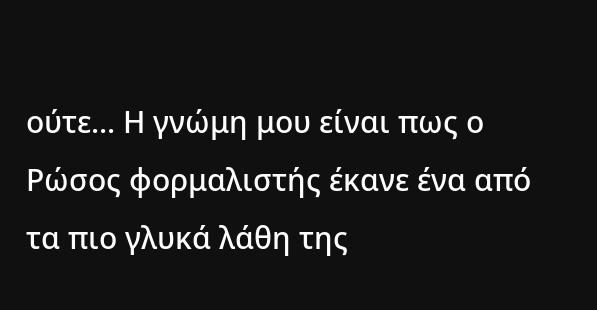ούτε... Η γνώμη μου είναι πως ο Ρώσος φορμαλιστής έκανε ένα από τα πιο γλυκά λάθη της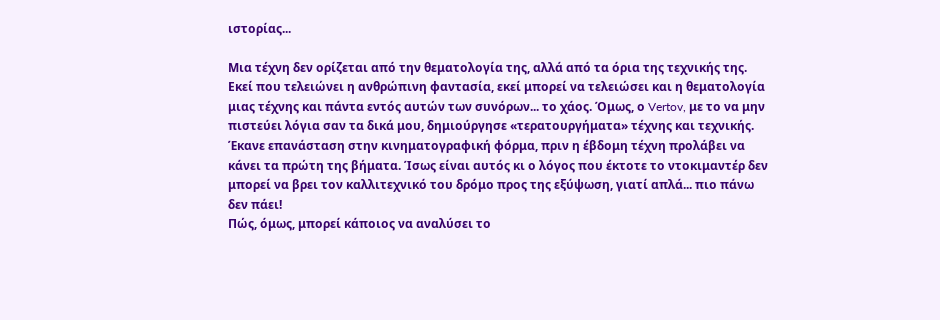ιστορίας...

Μια τέχνη δεν ορίζεται από την θεματολογία της, αλλά από τα όρια της τεχνικής της. Εκεί που τελειώνει η ανθρώπινη φαντασία, εκεί μπορεί να τελειώσει και η θεματολογία μιας τέχνης και πάντα εντός αυτών των συνόρων... το χάος. Όμως, ο Vertov, με το να μην πιστεύει λόγια σαν τα δικά μου, δημιούργησε «τερατουργήματα» τέχνης και τεχνικής. Έκανε επανάσταση στην κινηματογραφική φόρμα, πριν η έβδομη τέχνη προλάβει να κάνει τα πρώτη της βήματα. Ίσως είναι αυτός κι ο λόγος που έκτοτε το ντοκιμαντέρ δεν μπορεί να βρει τον καλλιτεχνικό του δρόμο προς της εξύψωση, γιατί απλά... πιο πάνω δεν πάει!
Πώς, όμως, μπορεί κάποιος να αναλύσει το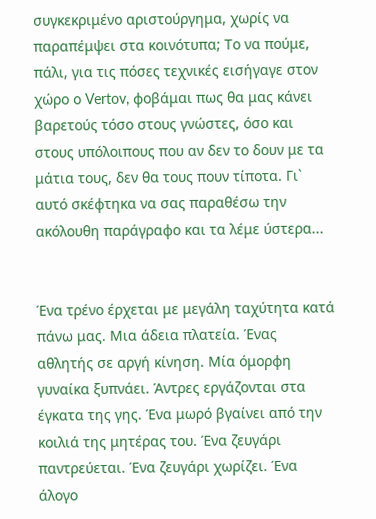συγκεκριμένο αριστούργημα, χωρίς να παραπέμψει στα κοινότυπα; Το να πούμε, πάλι, για τις πόσες τεχνικές εισήγαγε στον χώρο ο Vertov, φοβάμαι πως θα μας κάνει βαρετούς τόσο στους γνώστες, όσο και στους υπόλοιπους που αν δεν το δουν με τα μάτια τους, δεν θα τους πουν τίποτα. Γι` αυτό σκέφτηκα να σας παραθέσω την ακόλουθη παράγραφο και τα λέμε ύστερα...


Ένα τρένο έρχεται με μεγάλη ταχύτητα κατά πάνω μας. Μια άδεια πλατεία. Ένας αθλητής σε αργή κίνηση. Μία όμορφη γυναίκα ξυπνάει. Άντρες εργάζονται στα έγκατα της γης. Ένα μωρό βγαίνει από την κοιλιά της μητέρας του. Ένα ζευγάρι παντρεύεται. Ένα ζευγάρι χωρίζει. Ένα άλογο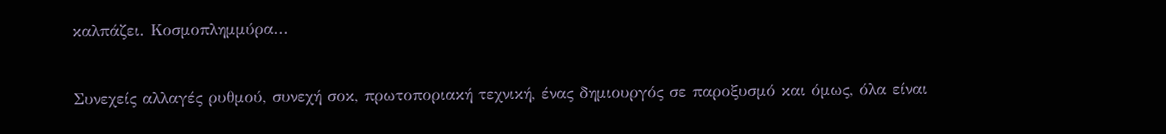καλπάζει. Κοσμοπλημμύρα...


Συνεχείς αλλαγές ρυθμού, συνεχή σοκ, πρωτοποριακή τεχνική, ένας δημιουργός σε παροξυσμό και όμως, όλα είναι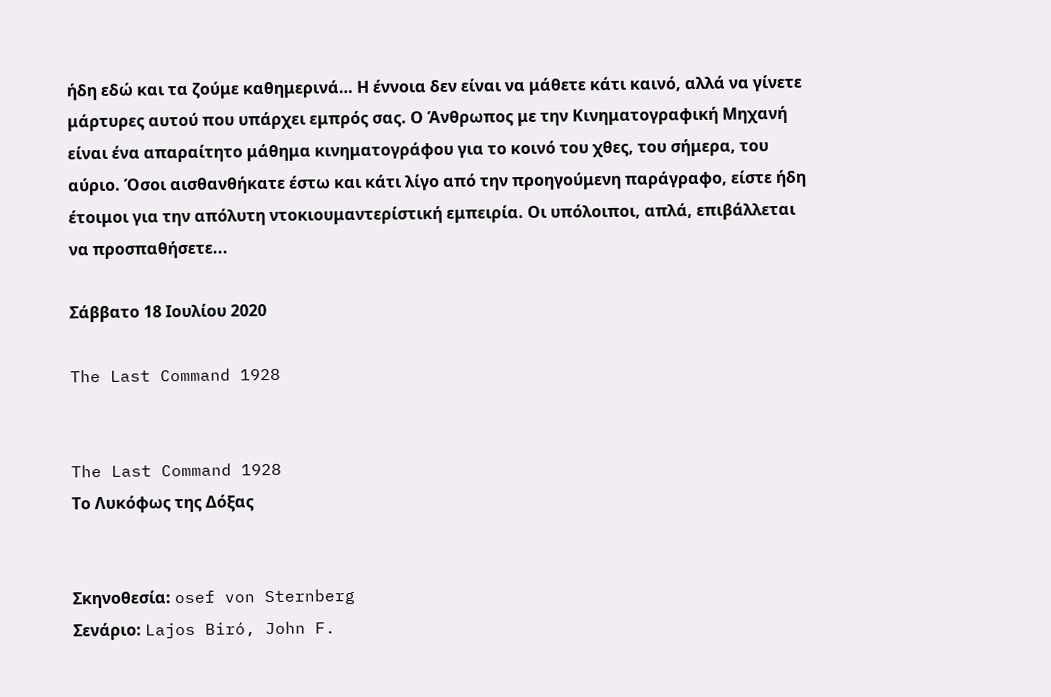ήδη εδώ και τα ζούμε καθημερινά… Η έννοια δεν είναι να μάθετε κάτι καινό, αλλά να γίνετε μάρτυρες αυτού που υπάρχει εμπρός σας. Ο Άνθρωπος με την Κινηματογραφική Μηχανή είναι ένα απαραίτητο μάθημα κινηματογράφου για το κοινό του χθες, του σήμερα, του αύριο. Όσοι αισθανθήκατε έστω και κάτι λίγο από την προηγούμενη παράγραφο, είστε ήδη έτοιμοι για την απόλυτη ντοκιουμαντερίστική εμπειρία. Οι υπόλοιποι, απλά, επιβάλλεται να προσπαθήσετε...

Σάββατο 18 Ιουλίου 2020

The Last Command 1928


The Last Command 1928
Το Λυκόφως της Δόξας


Σκηνοθεσία: osef von Sternberg
Σενάριο: Lajos Biró, John F.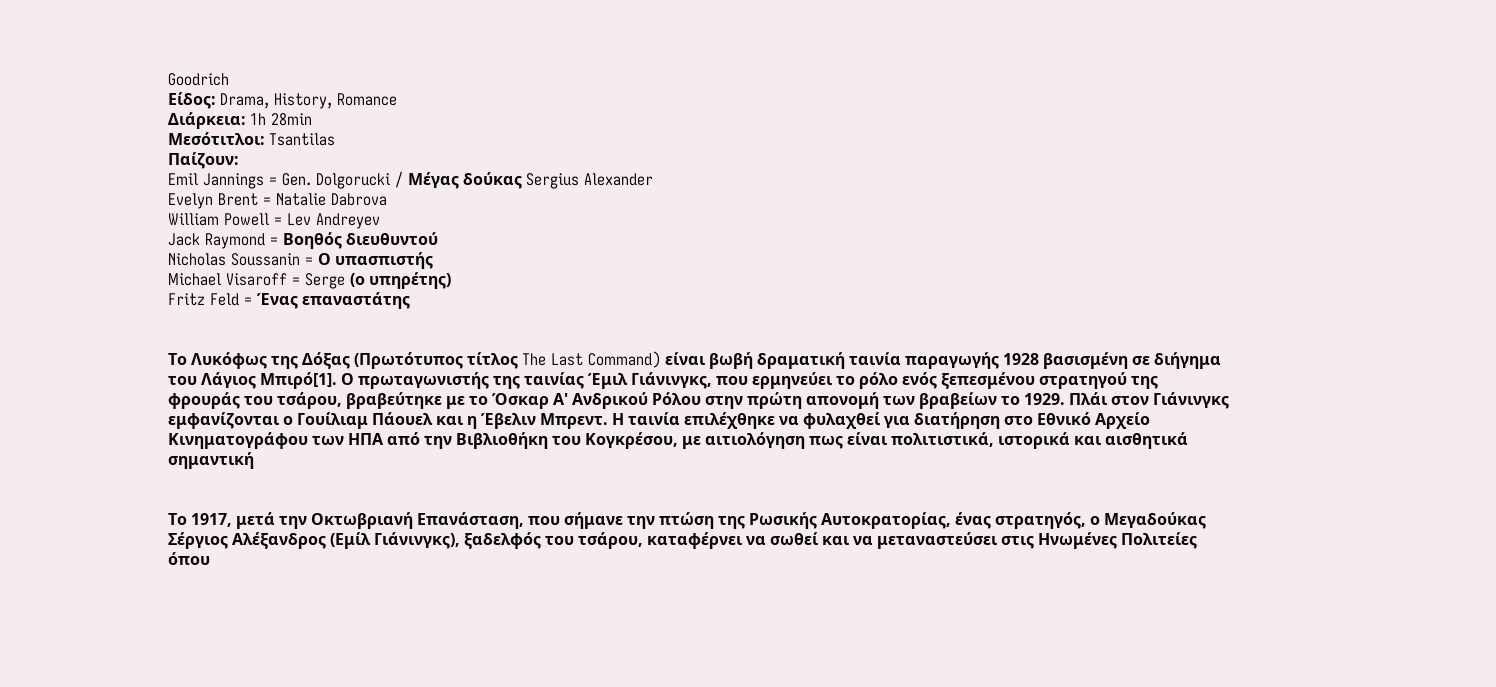Goodrich
Είδος: Drama, History, Romance
Διάρκεια: 1h 28min
Μεσότιτλοι: Tsantilas
Παίζουν:
Emil Jannings = Gen. Dolgorucki / Μέγας δούκας Sergius Alexander
Evelyn Brent = Natalie Dabrova
William Powell = Lev Andreyev
Jack Raymond = Βοηθός διευθυντού
Nicholas Soussanin = Ο υπασπιστής
Michael Visaroff = Serge (ο υπηρέτης)
Fritz Feld = Ένας επαναστάτης


Το Λυκόφως της Δόξας (Πρωτότυπος τίτλος The Last Command) είναι βωβή δραματική ταινία παραγωγής 1928 βασισμένη σε διήγημα του Λάγιος Μπιρό[1]. Ο πρωταγωνιστής της ταινίας Έμιλ Γιάνινγκς, που ερμηνεύει το ρόλο ενός ξεπεσμένου στρατηγού της φρουράς του τσάρου, βραβεύτηκε με το Όσκαρ Α' Ανδρικού Ρόλου στην πρώτη απονομή των βραβείων το 1929. Πλάι στον Γιάνινγκς εμφανίζονται ο Γουίλιαμ Πάουελ και η Έβελιν Μπρεντ. Η ταινία επιλέχθηκε να φυλαχθεί για διατήρηση στο Εθνικό Αρχείο Κινηματογράφου των ΗΠΑ από την Βιβλιοθήκη του Κογκρέσου, με αιτιολόγηση πως είναι πολιτιστικά, ιστορικά και αισθητικά σημαντική


Το 1917, μετά την Οκτωβριανή Επανάσταση, που σήμανε την πτώση της Ρωσικής Αυτοκρατορίας, ένας στρατηγός, ο Μεγαδούκας Σέργιος Αλέξανδρος (Εμίλ Γιάνινγκς), ξαδελφός του τσάρου, καταφέρνει να σωθεί και να μεταναστεύσει στις Ηνωμένες Πολιτείες όπου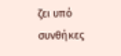ζει υπό συνθήκες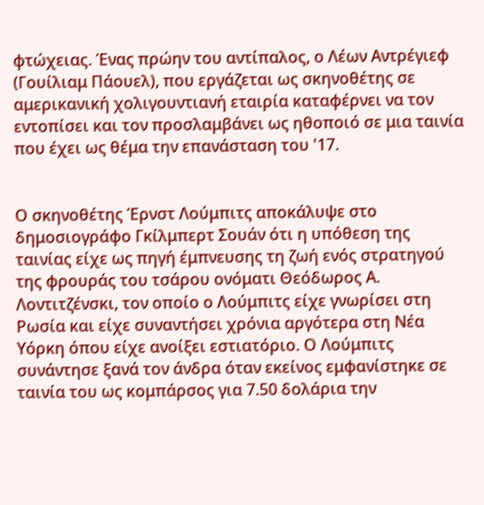φτώχειας. Ένας πρώην του αντίπαλος, ο Λέων Αντρέγιεφ (Γουίλιαμ Πάουελ), που εργάζεται ως σκηνοθέτης σε αμερικανική χολιγουντιανή εταιρία καταφέρνει να τον εντοπίσει και τον προσλαμβάνει ως ηθοποιό σε μια ταινία που έχει ως θέμα την επανάσταση του '17.


Ο σκηνοθέτης Έρνστ Λούμπιτς αποκάλυψε στο δημοσιογράφο Γκίλμπερτ Σουάν ότι η υπόθεση της ταινίας είχε ως πηγή έμπνευσης τη ζωή ενός στρατηγού της φρουράς του τσάρου ονόματι Θεόδωρος Α. Λοντιτζένσκι, τον οποίο ο Λούμπιτς είχε γνωρίσει στη Ρωσία και είχε συναντήσει χρόνια αργότερα στη Νέα Υόρκη όπου είχε ανοίξει εστιατόριο. Ο Λούμπιτς συνάντησε ξανά τον άνδρα όταν εκείνος εμφανίστηκε σε ταινία του ως κομπάρσος για 7.50 δολάρια την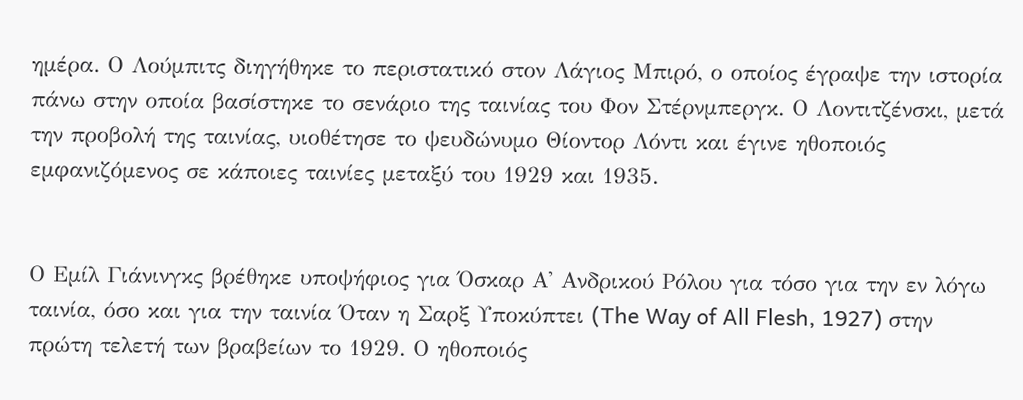ημέρα. Ο Λούμπιτς διηγήθηκε το περιστατικό στον Λάγιος Μπιρό, ο οποίος έγραψε την ιστορία πάνω στην οποία βασίστηκε το σενάριο της ταινίας του Φον Στέρνμπεργκ. Ο Λοντιτζένσκι, μετά την προβολή της ταινίας, υιοθέτησε το ψευδώνυμο Θίοντορ Λόντι και έγινε ηθοποιός εμφανιζόμενος σε κάποιες ταινίες μεταξύ του 1929 και 1935.


Ο Εμίλ Γιάνινγκς βρέθηκε υποψήφιος για Όσκαρ Α' Ανδρικού Ρόλου για τόσο για την εν λόγω ταινία, όσο και για την ταινία Όταν η Σαρξ Υποκύπτει (The Way of All Flesh, 1927) στην πρώτη τελετή των βραβείων το 1929. Ο ηθοποιός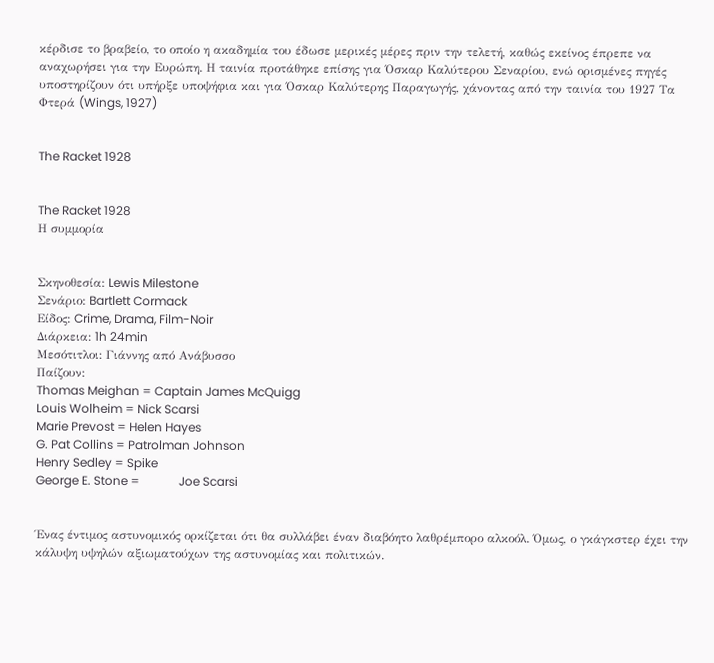κέρδισε το βραβείο, το οποίο η ακαδημία του έδωσε μερικές μέρες πριν την τελετή, καθώς εκείνος έπρεπε να αναχωρήσει για την Ευρώπη. Η ταινία προτάθηκε επίσης για Όσκαρ Καλύτερου Σεναρίου, ενώ ορισμένες πηγές υποστηρίζουν ότι υπήρξε υποψήφια και για Όσκαρ Καλύτερης Παραγωγής, χάνοντας από την ταινία του 1927 Τα Φτερά (Wings, 1927)


The Racket 1928


The Racket 1928
Η συμμορία


Σκηνοθεσία: Lewis Milestone
Σενάριο: Bartlett Cormack
Είδος: Crime, Drama, Film-Noir
Διάρκεια: 1h 24min
Μεσότιτλοι: Γιάννης από Ανάβυσσο
Παίζουν:
Thomas Meighan = Captain James McQuigg
Louis Wolheim = Nick Scarsi
Marie Prevost = Helen Hayes
G. Pat Collins = Patrolman Johnson
Henry Sedley = Spike
George E. Stone =             Joe Scarsi


Ένας έντιμος αστυνομικός ορκίζεται ότι θα συλλάβει έναν διαβόητο λαθρέμπορο αλκοόλ. Όμως, ο γκάγκστερ έχει την κάλυψη υψηλών αξιωματούχων της αστυνομίας και πολιτικών.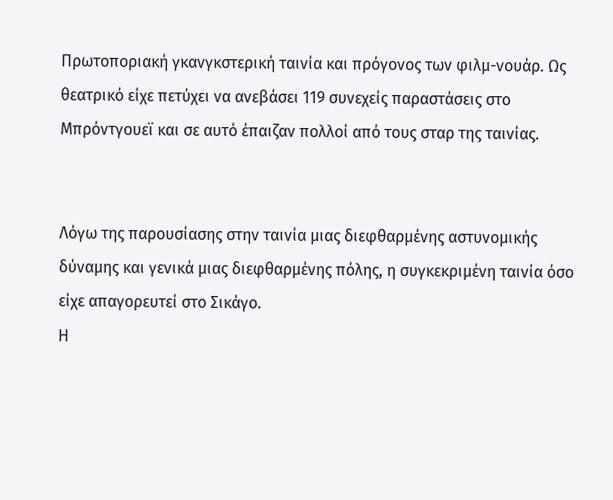Πρωτοποριακή γκανγκστερική ταινία και πρόγονος των φιλμ-νουάρ. Ως θεατρικό είχε πετύχει να ανεβάσει 119 συνεχείς παραστάσεις στο Μπρόντγουεϊ και σε αυτό έπαιζαν πολλοί από τους σταρ της ταινίας.


Λόγω της παρουσίασης στην ταινία μιας διεφθαρμένης αστυνομικής δύναμης και γενικά μιας διεφθαρμένης πόλης, η συγκεκριμένη ταινία όσο είχε απαγορευτεί στο Σικάγο.
Η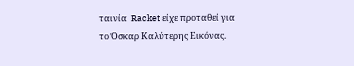ταινία  Racket είχε προταθεί για το Όσκαρ Καλύτερης Εικόνας.